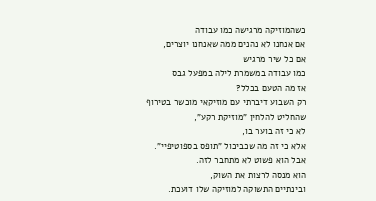כשהמוזיקה מרגישה כמו עבודה
אם אנחנו לא נהנים ממה שאנחנו יוצרים,
אם כל שיר מרגיש
כמו עבודה במשמרת לילה במפעל גבס
אז מה הטעם בכלל?
רק השבוע דיברתי עם מוזיקאי מוכשר בטירוף
שהחליט להלחין "מוזיקת רקע",
לא כי זה בוער בו,
אלא כי זה מה שכביכול "תופס בספוטיפיי".
אבל הוא פשוט לא מתחבר לזה.
הוא מנסה לרצות את השוק,
ובינתיים התשוקה למוזיקה שלו דועכת.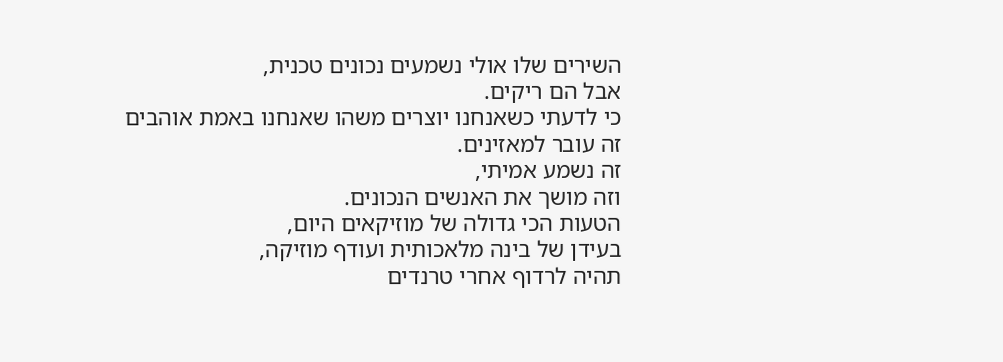השירים שלו אולי נשמעים נכונים טכנית,
אבל הם ריקים.
כי לדעתי כשאנחנו יוצרים משהו שאנחנו באמת אוהבים
זה עובר למאזינים.
זה נשמע אמיתי,
וזה מושך את האנשים הנכונים.
הטעות הכי גדולה של מוזיקאים היום,
בעידן של בינה מלאכותית ועודף מוזיקה,
תהיה לרדוף אחרי טרנדים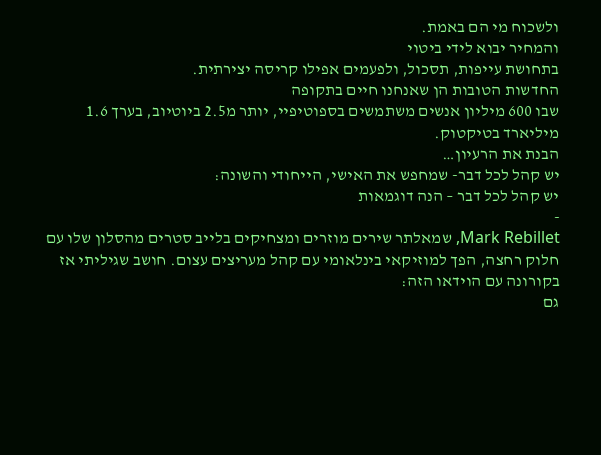ולשכוח מי הם באמת.
והמחיר יבוא לידי ביטוי
בתחושת עייפות, תסכול, ולפעמים אפילו קריסה יצירתית.
החדשות הטובות הן שאנחנו חיים בתקופה
שבו 600 מיליון אנשים משתמשים בספוטיפיי, יותר מ2.5 ביוטיוב, בערך 1.6 מיליארד בטיקטוק.
הבנת את הרעיון…
יש קהל לכל דבר- שמחפש את האישי, הייחודי והשונה:
יש קהל לכל דבר – הנה דוגמאות
-
Mark Rebillet, שמאלתר שירים מוזרים ומצחיקים בלייב סטרים מהסלון שלו עם חלוק רחצה, הפך למוזיקאי בינלאומי עם קהל מעריצים עצום. חושב שגיליתי אז בקורונה עם הוידאו הזה:
גם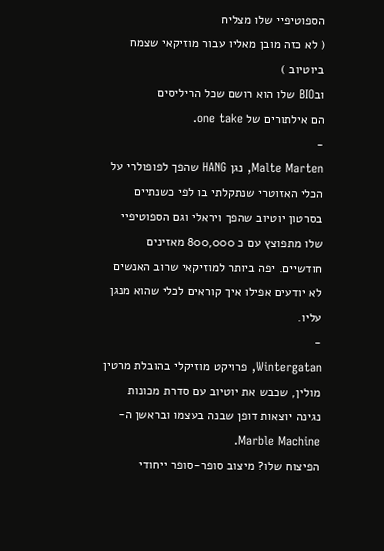הספוטיפיי שלו מצליח
( לא כזה מובן מאליו עבור מוזיקאי שצמח ביוטיוב )
ובBIO שלו הוא רושם שכל הריליסים
הם אילתורים של one take.
-
Malte Marten, נגן HANG שהפך לפופולרי על הכלי האזוטרי שנתקלתי בו לפי כשנתיים בסרטון יוטיוב שהפך ויראלי וגם הספוטיפיי שלו מתפוצץ עם כ 800,000 מאזינים חודשיים. יפה ביותר למוזיקאי שרוב האנשים לא יודעים אפילו איך קוראים לכלי שהוא מנגן עליו.
-
Wintergatan, פרויקט מוזיקלי בהובלת מרטין מולין, שכבש את יוטיוב עם סדרת מכונות נגינה יוצאות דופן שבנה בעצמו ובראשן ה-Marble Machine.
הפיצוח שלו? מיצוב סופר-סופר ייחודי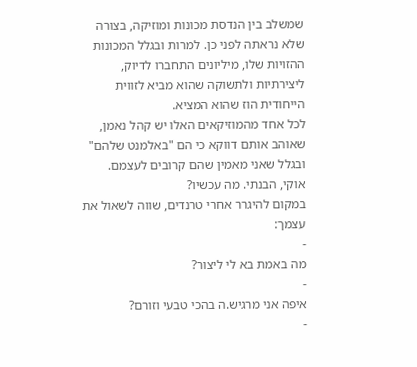שמשלב בין הנדסת מכונות ומוזיקה, בצורה שלא נראתה לפני כן. למרות ובגלל המכונות ההזויות שלו, מיליונים התחברו לדיוק, ליצירתיות ולתשוקה שהוא מביא לזווית הייחודית הוז שהוא המציא.
לכל אחד מהמוזיקאים האלו יש קהל נאמן,
שאוהב אותם דווקא כי הם "באלמנט שלהם"
ובגלל שאני מאמין שהם קרובים לעצמם.
אוקי, הבנתי. מה עכשיו?
במקום להיגרר אחרי טרנדים, שווה לשאול את עצמך:
-
מה באמת בא לי ליצור?
-
איפה אני מרגיש.ה בהכי טבעי וזורם?
-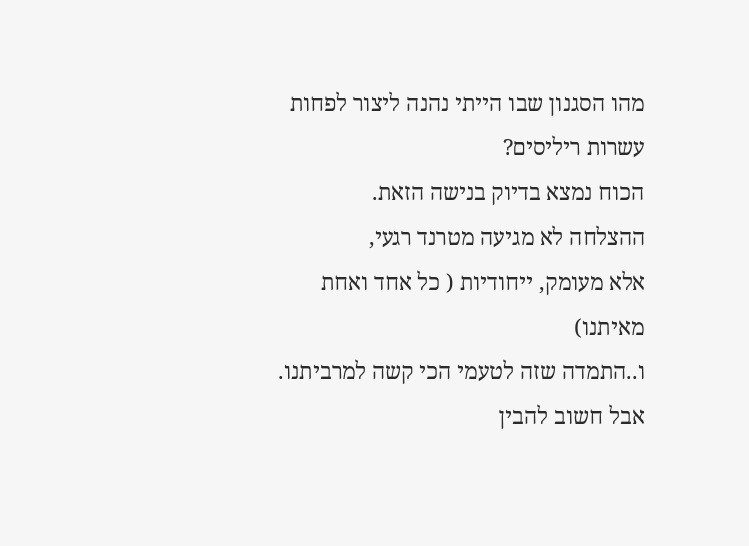מהו הסגנון שבו הייתי נהנה ליצור לפחות עשרות ריליסים?
הכוח נמצא בדיוק בנישה הזאת.
ההצלחה לא מגיעה מטרנד רגעי,
אלא מעומק, ייחודיות ( כל אחד ואחת מאיתנו)
ו..התמדה שזה לטעמי הכי קשה למרביתנו.
אבל חשוב להבין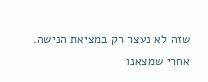שזה לא נעצר רק במציאת הנישה.
אחרי שמצאנו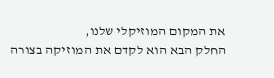את המקום המוזיקלי שלנו,
החלק הבא הוא לקדם את המוזיקה בצורה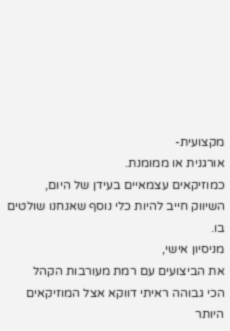מקצועית-
אורגנית או ממומנת.
כמוזיקאים עצמאיים בעידן של היום,
השיווק חייב להיות כלי נוסף שאנחנו שולטים בו.
מניסיון אישי,
את הביצועים עם רמת מעורבות הקהל
הכי גבוהה ראיתי דווקא אצל המוזיקאים
היותר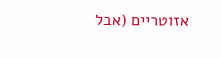אזוטריים (אבל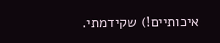איכותיים!) שקידמתי.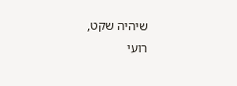שיהיה שקט,
רועי